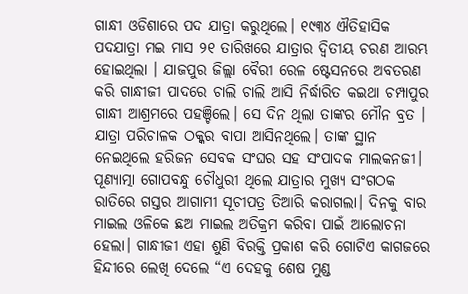ଗାନ୍ଧୀ ଓଡିଶାରେ ପଦ ଯାତ୍ରା କରୁଥିଲେ। ୧୯୩୪ ଐତିହାସିକ ପଦଯାତ୍ରା ମଇ ମାସ ୨୧ ତାରିଖରେ ଯାତ୍ରାର ଦ୍ୱିତୀୟ ଚରଣ ଆରମ୍ଭ ହୋଇଥିଲା । ଯାଜପୁର ଜିଲ୍ଲା ବୈରୀ ରେଳ ଷ୍ଟେସନରେ ଅବତରଣ କରି ଗାନ୍ଧୀଜୀ ପାଦରେ ଚାଲି ଚାଲି ଆସି ନିର୍ଦ୍ଧାରିତ କଇଥା ଚମ୍ପାପୁର ଗାନ୍ଧୀ ଆଶ୍ରମରେ ପହଞ୍ଚିଲେ। ସେ ଦିନ ଥିଲା ତାଙ୍କର ମୌନ ବ୍ରତ । ଯାତ୍ରା ପରିଚାଳକ ଠକ୍କର ବାପା ଆସିନଥିଲେ। ତାଙ୍କ ସ୍ଥାନ ନେଇଥିଲେ ହରିଜନ ସେବକ ସଂଘର ସହ ସଂପାଦକ ମାଲକନଜୀ। ପୂଣ୍ୟାତ୍ମା ଗୋପବନ୍ଧୁ ଚୌଧୁରୀ ଥିଲେ ଯାତ୍ରାର ମୁଖ୍ୟ ସଂଗଠକ ରାତିରେ ଗସ୍ତର ଆଗାମୀ ସୂଚୀପତ୍ର ତିଆରି କରାଗଲା। ଦିନକୁ ବାର ମାଇଲ ଓଳିକେ ଛଅ ମାଇଲ ଅତିକ୍ରମ କରିବା ପାଇଁ ଆଲୋଚନା ହେଲା। ଗାନ୍ଧୀଜୀ ଏହା ଶୁଣି ବିରକ୍ତି ପ୍ରକାଶ କରି ଗୋଟିଏ କାଗଜରେ ହିନ୍ଦୀରେ ଲେଖି ଦେଲେ “ଏ ଦେହକୁ ଶେଷ ମୁଣ୍ଡ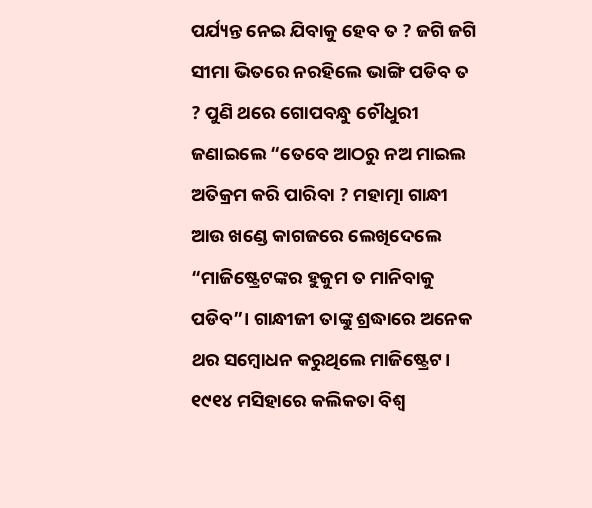ପର୍ଯ୍ୟନ୍ତ ନେଇ ଯିବାକୁ ହେବ ତ ? ଜଗି ଜଗି ସୀମା ଭିତରେ ନରହିଲେ ଭାଙ୍ଗି ପଡିବ ତ ? ପୁଣି ଥରେ ଗୋପବନ୍ଧୁ ଚୌଧୁରୀ ଜଣାଇଲେ “ତେବେ ଆଠରୁ ନଅ ମାଇଲ ଅତିକ୍ରମ କରି ପାରିବା ? ମହାତ୍ମା ଗାନ୍ଧୀ ଆଉ ଖଣ୍ଡେ କାଗଜରେ ଲେଖିଦେଲେ “ମାଜିଷ୍ଟ୍ରେଟଙ୍କର ହୁକୁମ ତ ମାନିବାକୁ ପଡିବ”। ଗାନ୍ଧୀଜୀ ତାଙ୍କୁ ଶ୍ରଦ୍ଧାରେ ଅନେକ ଥର ସମ୍ବୋଧନ କରୁଥିଲେ ମାଜିଷ୍ଟ୍ରେଟ।
୧୯୧୪ ମସିହାରେ କଲିକତା ବିଶ୍ୱ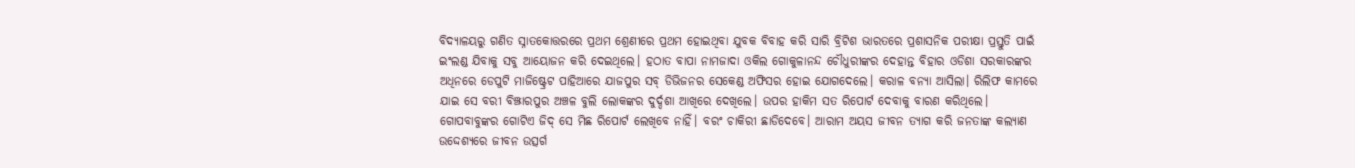ବିଦ୍ୟାଳୟରୁ ଗଣିତ ସ୍ନାତକୋତ୍ତରରେ ପ୍ରଥମ ଶ୍ରେଣୀରେ ପ୍ରଥମ ହୋଇଥିବା ଯୁବକ ବିବାହ କରି ସାରି ବ୍ରିଟିଶ ଭାରତରେ ପ୍ରଶାସନିକ ପରୀକ୍ଷା ପ୍ରସ୍ତୁତି ପାଇଁ ଇଂଲଣ୍ଡ ଯିବାକୁ ସବୁ ଆୟୋଜନ କରି ଦେଇଥିଲେ। ହଠାତ ବାପା ନାମଜାଦା ଓକିଲ ଗୋକୁଳାନନ୍ଦ ଚୌଧୁରୀଙ୍କର ଦେହାନ୍ତ ବିହାର ଓଡିଶା ସରକାରଙ୍କର ଅଧିନରେ ଡେପୁଟି ମାଜିଷ୍ଟ୍ରେଟ ପାହିଆରେ ଯାଜପୁର ସବ୍ ଡିଭିଜନର ସେକେଣ୍ଡ ଅଫିସର ହୋଇ ଯୋଗଦେଲେ। କରାଳ ବନ୍ୟା ଆସିଲା। ରିଲିଫ କାମରେ ଯାଇ ସେ ବରୀ ବିଞ୍ଝାରପୁର ଅଞ୍ଚଳ ବୁଲି ଲୋକଙ୍କର ଦୁର୍ଦ୍ଦଶା ଆଖିରେ ଦେଖିଲେ। ଉପର ହାକିମ ସତ ରିପୋର୍ଟ ଦେବାକୁ ବାରଣ କରିଥିଲେ। ଗୋପବାବୁଙ୍କର ଗୋଟିଏ ଜିଦ୍ ସେ ମିଛ ରିପୋର୍ଟ ଲେଖିବେ ନାହିଁ। ବରଂ ଚାକିରୀ ଛାଡିଦେବେ। ଆରାମ ଅୟସ ଜୀବନ ତ୍ୟାଗ କରି ଜନତାଙ୍କ କଲ୍ୟାଣ ଉଦ୍ଦେଶ୍ୟରେ ଜୀବନ ଉତ୍ସର୍ଗ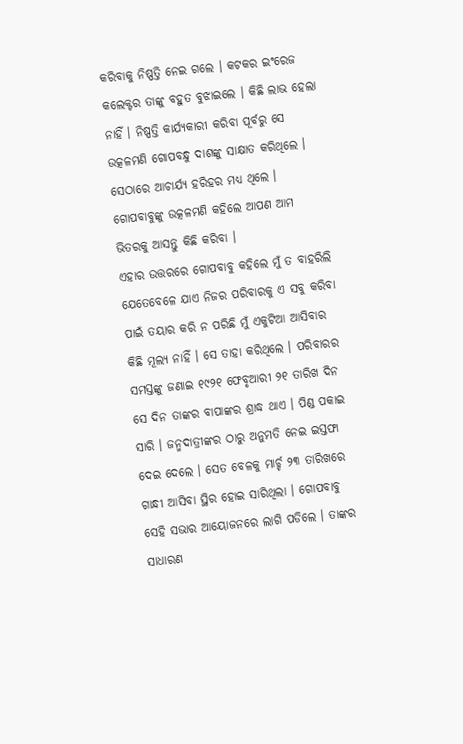କରିବାକୁ ନିଷ୍ପତ୍ତି ନେଇ ଗଲେ । କଟକର ଇଂରେଜ କଲେକ୍ଟର ତାଙ୍କୁ ବହୁତ ବୁଝାଇଲେ । କିଛି ଲାଭ ହେଲା ନାହିଁ । ନିଷ୍ପତ୍ତି କାର୍ଯ୍ୟକାରୀ କରିବା ପୂର୍ବରୁ ସେ ଉତ୍କଳମଣି ଗୋପବନ୍ଧୁ ଦାଶଙ୍କୁ ସାକ୍ଷାତ କରିଥିଲେ । ସେଠାରେ ଆଚାର୍ଯ୍ୟ ହରିହର ମଧ୍ୟ ଥିଲେ । ଗୋପବାବୁଙ୍କୁ ଉତ୍କଳମଣି କହିଲେ ଆପଣ ଆମ ଭିତରକୁ ଆସନ୍ତୁ କିଛି କରିବା ।
ଏହାର ଉତ୍ତରରେ ଗୋପବାବୁ କହିଲେ ମୁଁ ତ ବାହରିଲି ଯେତେବେଳେ ଯାଏ ନିଜର ପରିବାରକୁ ଏ ସବୁ କରିବା ପାଇଁ ତୟାର କରି ନ ପରିଛି ମୁଁ ଏକୁଟିଆ ଆସିବାର କିଛି ମୂଲ୍ୟ ନାହିଁ । ସେ ତାହା କରିଥିଲେ । ପରିବାରର ସମସ୍ତଙ୍କୁ ଜଣାଇ ୧୯୨୧ ଫେବୃଆରୀ ୨୧ ତାରିଖ ଦିନ ସେ ଦିନ ତାଙ୍କର ବାପାଙ୍କର ଶ୍ରାଦ୍ଧ ଥାଏ । ପିଣ୍ଡ ପକାଇ ସାରି । ଜନ୍ମଦାତ୍ରୀଙ୍କର ଠାରୁ ଅନୁମତି ନେଇ ଇସ୍ତଫା ଦେଇ ଦେଲେ । ସେତ ବେଳକୁ ମାର୍ଚ୍ଚ ୨୩ ତାରିଖରେ ଗାନ୍ଧୀ ଆସିବା ସ୍ଥିର ହୋଇ ସାରିଥିଲା । ଗୋପବାବୁ ସେହି ସଭାର ଆୟୋଜନରେ ଲାଗି ପଡିଲେ । ତାଙ୍କର ସାଧାରଣ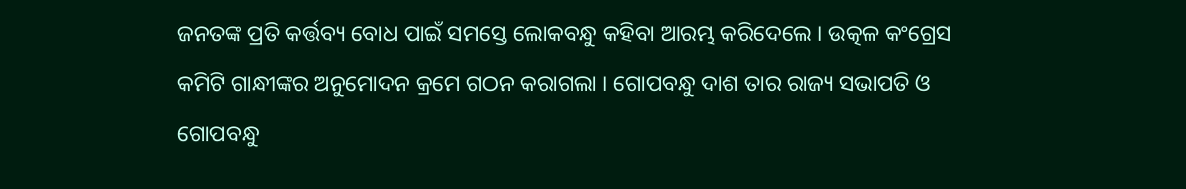ଜନତଙ୍କ ପ୍ରତି କର୍ତ୍ତବ୍ୟ ବୋଧ ପାଇଁ ସମସ୍ତେ ଲୋକବନ୍ଧୁ କହିବା ଆରମ୍ଭ କରିଦେଲେ । ଉତ୍କଳ କଂଗ୍ରେସ କମିଟି ଗାନ୍ଧୀଙ୍କର ଅନୁମୋଦନ କ୍ରମେ ଗଠନ କରାଗଲା । ଗୋପବନ୍ଧୁ ଦାଶ ତାର ରାଜ୍ୟ ସଭାପତି ଓ ଗୋପବନ୍ଧୁ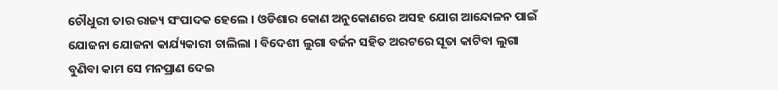ଚୌଧୁରୀ ତାର ରାଜ୍ୟ ସଂପାଦକ ହେଲେ । ଓଡିଶାର କୋଣ ଅନୁକୋଣରେ ଅସହ ଯୋଗ ଆନ୍ଦୋଳନ ପାଇଁ ଯୋଜନା ଯୋଜନା କାର୍ଯ୍ୟକାରୀ ଚାଲିଲା । ବିଦେଶୀ ଲୁଗା ବର୍ଜନ ସହିତ ଅରଟରେ ସୂତା କାଟିବା ଲୁଗା ବୁଣିବା କାମ ସେ ମନପ୍ରାଣ ଦେଇ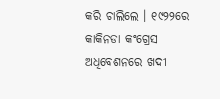କରି ଚାଲିଲେ । ୧୯୨୨ରେ କାକିନଡା କଂଗ୍ରେସ ଅଧିବେଶନରେ ଖଦୀ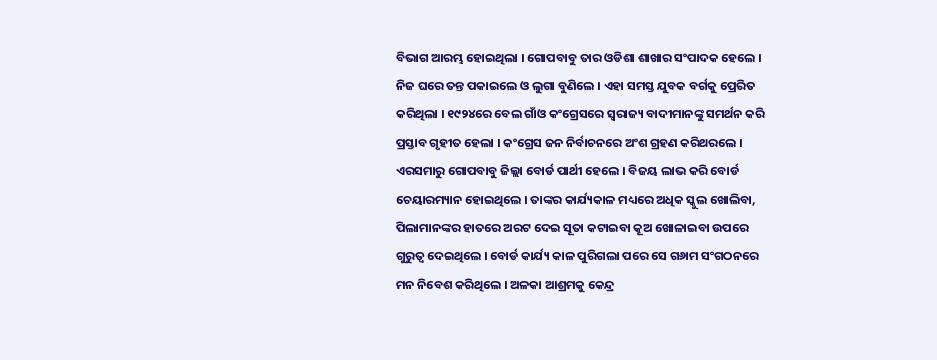ବିଭାଗ ଆରମ୍ଭ ହୋଇଥିଲା । ଗୋପବାବୁ ତାର ଓଡିଶା ଶାଖାର ସଂପାଦକ ହେଲେ । ନିଜ ଘରେ ତନ୍ତ ପକାଇଲେ ଓ ଲୁଗା ବୁଣିଲେ । ଏହା ସମସ୍ତ ଯୁବକ ବର୍ଗକୁ ପ୍ରେରିତ କରିଥିଲା । ୧୯୨୪ରେ ବେଲ ଗାଁଓ କଂଗ୍ରେସରେ ସ୍ୱରାଜ୍ୟ ବାଦୀମାନଙ୍କୁ ସମର୍ଥନ କରି ପ୍ରସ୍ତାବ ଗୃହୀତ ହେଲା । କଂଗ୍ରେସ ଜନ ନିର୍ବାଚନରେ ଅଂଶ ଗ୍ରହଣ କରିଥରଲେ । ଏରସମାରୁ ଗୋପବାବୁ ଜିଲ୍ଲା ବୋର୍ଡ ପାର୍ଥୀ ହେଲେ । ବିଜୟ ଲାଭ କରି ବୋର୍ଡ ଚେୟାରମ୍ୟାନ ହୋଇଥିଲେ । ତାଙ୍କର କାର୍ଯ୍ୟକାଳ ମଧ୍ୟରେ ଅଧିକ ସ୍କୁଲ ଖୋଲିବା, ପିଲାମାନଙ୍କର ହାତରେ ଅରଟ ଦେଇ ସୂତା କଟାଇବା କୂଅ ଖୋଳାଇବା ଉପରେ ଗୁରୁତ୍ୱ ଦେଇଥିଲେ । ବୋର୍ଡ କାର୍ଯ୍ୟ କାଳ ପୁରିଗଲା ପରେ ସେ ଗ୬ାମ ସଂଗଠନରେ ମନ ନିବେଶ କରିଥିଲେ । ଅଳକା ଆଶ୍ରମକୁ କେନ୍ଦ୍ର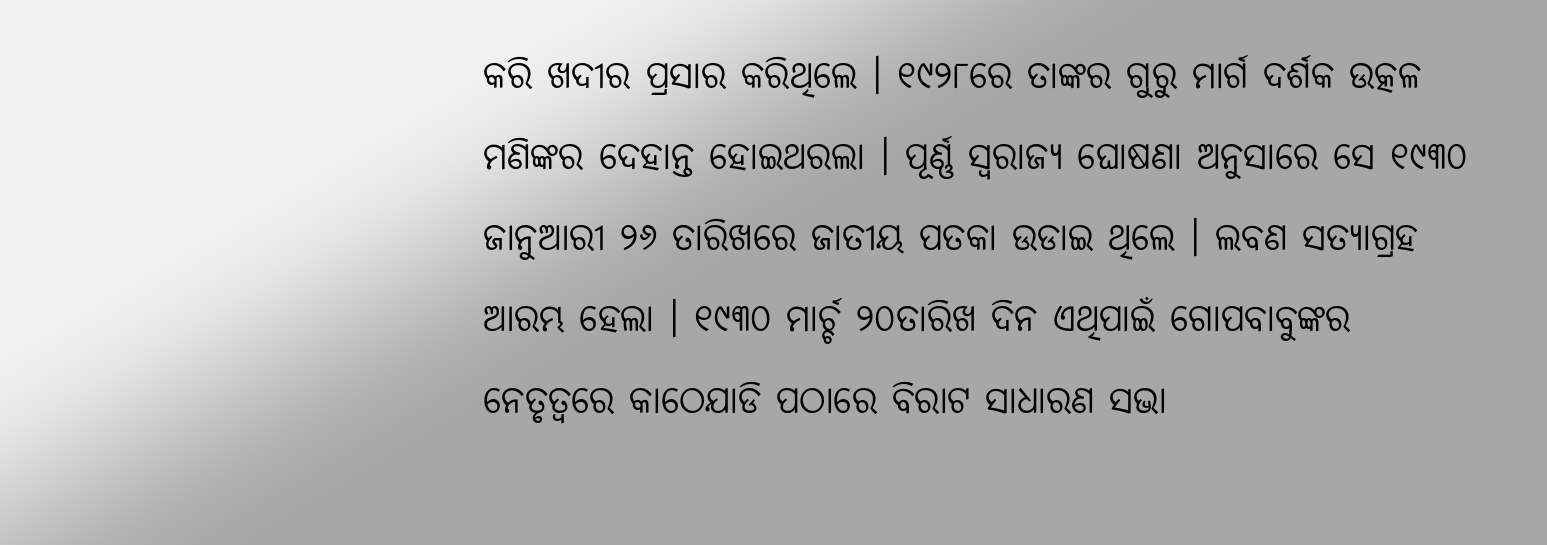କରି ଖଦୀର ପ୍ରସାର କରିଥିଲେ । ୧୯୨୮ରେ ତାଙ୍କର ଗୁରୁ ମାର୍ଗ ଦର୍ଶକ ଉତ୍କଳ ମଣିଙ୍କର ଦେହାନ୍ତ ହୋଇଥରଲା । ପୂର୍ଣ୍ଣ ସ୍ୱରାଜ୍ୟ ଘୋଷଣା ଅନୁସାରେ ସେ ୧୯୩୦ ଜାନୁଆରୀ ୨୬ ତାରିଖରେ ଜାତୀୟ ପତକା ଉଡାଇ ଥିଲେ । ଲବଣ ସତ୍ୟାଗ୍ରହ ଆରମ୍ଭ ହେଲା । ୧୯୩୦ ମାର୍ଚ୍ଚ ୨୦ତାରିଖ ଦିନ ଏଥିପାଇଁ ଗୋପବାବୁଙ୍କର ନେତୃତ୍ୱରେ କାଠେଯାଡି ପଠାରେ ବିରାଟ ସାଧାରଣ ସଭା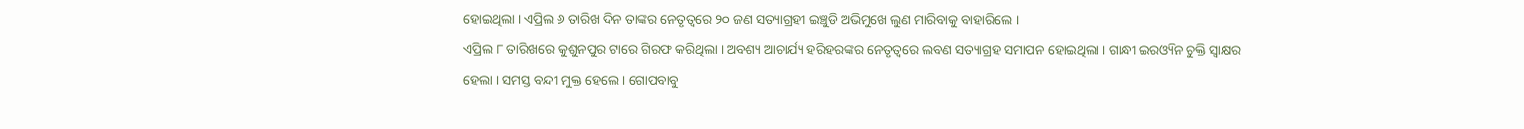ହୋଇଥିଲା । ଏପ୍ରିଲ ୬ ତାରିଖ ଦିନ ତାଙ୍କର ନେତୃତ୍ୱରେ ୨୦ ଜଣ ସତ୍ୟାଗ୍ରହୀ ଇଞ୍ଚୁଡି ଅଭିମୁଖେ ଲୁଣ ମାରିବାକୁ ବାହାରିଲେ ।
ଏପ୍ରିଲ ୮ ତାରିଖରେ କୁଶୁନପୁର ଟାରେ ଗିରଫ କରିଥିଲା । ଅବଶ୍ୟ ଆଚାର୍ଯ୍ୟ ହରିହରଙ୍କର ନେତୃତ୍ୱରେ ଲବଣ ସତ୍ୟାଗ୍ରହ ସମାପନ ହୋଇଥିଲା । ଗାନ୍ଧୀ ଇରଓ୍ୟିନ ଚୁକ୍ତି ସ୍ୱାକ୍ଷର ହେଲା । ସମସ୍ତ ବନ୍ଦୀ ମୁକ୍ତ ହେଲେ । ଗୋପବାବୁ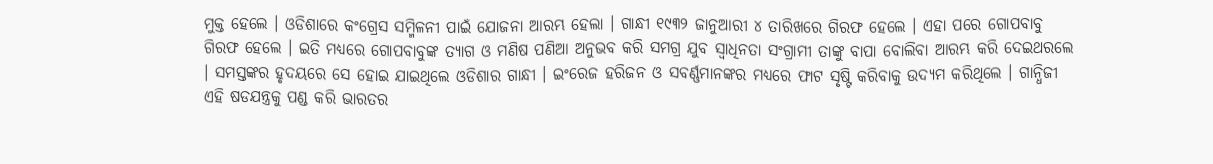ମୁକ୍ତ ହେଲେ । ଓଡିଶାରେ କଂଗ୍ରେସ ସମ୍ମିଳନୀ ପାଇଁ ଯୋଜନା ଆରମ୍ଭ ହେଲା । ଗାନ୍ଧୀ ୧୯୩୨ ଜାନୁଆରୀ ୪ ତାରିଖରେ ଗିରଫ ହେଲେ । ଏହା ପରେ ଗୋପବାବୁ ଗିରଫ ହେଲେ । ଇତି ମଧ୍ୟରେ ଗୋପବାବୁଙ୍କ ତ୍ୟାଗ ଓ ମଣିଷ ପଣିଆ ଅନୁଭବ କରି ସମଗ୍ର ଯୁବ ସ୍ୱାଧିନତା ସଂଗ୍ରାମୀ ତାଙ୍କୁ ବାପା ବୋଲିବା ଆରମ୍ଭ କରି ଦେଇଥରଲେ । ସମସ୍ତଙ୍କର ହୃଦୟରେ ସେ ହୋଇ ଯାଇଥିଲେ ଓଡିଶାର ଗାନ୍ଧୀ । ଇଂରେଜ ହରିଜନ ଓ ସବର୍ଣ୍ଣମାନଙ୍କର ମଧ୍ୟରେ ଫାଟ ସୃଷ୍ଟି କରିବାକୁ ଉଦ୍ୟମ କରିଥିଲେ । ଗାନ୍ଧିଜୀ ଏହି ଷଡଯନ୍ତ୍ରକୁ ପଣ୍ଡ କରି ଭାରତର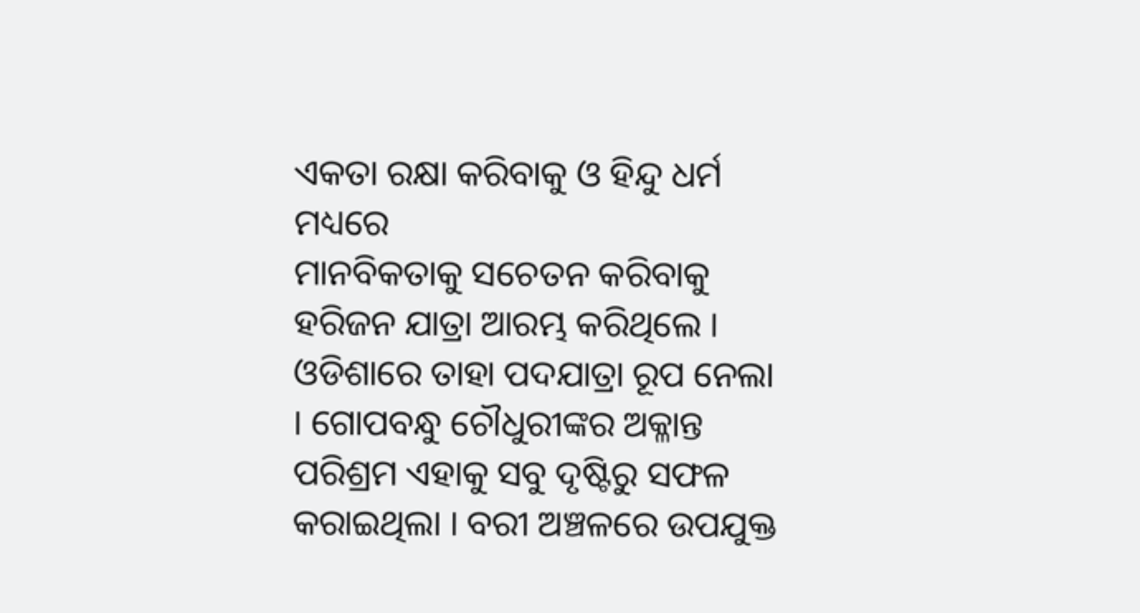ଏକତା ରକ୍ଷା କରିବାକୁ ଓ ହିନ୍ଦୁ ଧର୍ମ ମଧ୍ୟରେ
ମାନବିକତାକୁ ସଚେତନ କରିବାକୁ ହରିଜନ ଯାତ୍ରା ଆରମ୍ଭ କରିଥିଲେ । ଓଡିଶାରେ ତାହା ପଦଯାତ୍ରା ରୂପ ନେଲା । ଗୋପବନ୍ଧୁ ଚୌଧୁରୀଙ୍କର ଅକ୍ଳାନ୍ତ ପରିଶ୍ରମ ଏହାକୁ ସବୁ ଦୃଷ୍ଟିରୁ ସଫଳ କରାଇଥିଲା । ବରୀ ଅଞ୍ଚଳରେ ଉପଯୁକ୍ତ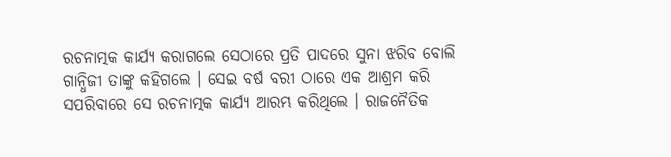ରଚନାତ୍ମକ କାର୍ଯ୍ୟ କରାଗଲେ ସେଠାରେ ପ୍ରତି ପାଦରେ ସୁନା ଝରିବ ବୋଲି ଗାନ୍ଧିଜୀ ତାଙ୍କୁ କହିଗଲେ । ସେଇ ବର୍ଷ ବରୀ ଠାରେ ଏକ ଆଶ୍ରମ କରି ସପରିବାରେ ସେ ରଚନାତ୍ମକ କାର୍ଯ୍ୟ ଆରମ୍ଭ କରିଥିଲେ । ରାଜନୈତିକ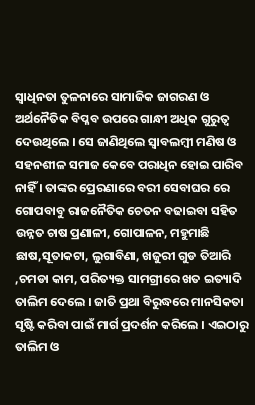ସ୍ୱାଧିନତା ତୁଳନାରେ ସାମାଜିକ ଜାଗରଣ ଓ ଅର୍ଥନୈତିକ ବିପ୍ଳବ ଉପରେ ଗାନ୍ଧୀ ଅଧିକ ଗୁରୁତ୍ୱ ଦେଉଥିଲେ । ସେ ଜାଣିଥିଲେ ସ୍ୱାବଲମ୍ବୀ ମଣିଷ ଓ ସହନଶୀଳ ସମାଜ କେବେ ପରାଧିନ ହୋଇ ପାରିବ ନାହିଁ । ତାଙ୍କର ପ୍ରେରଣାରେ ବରୀ ସେବାଘର ରେ ଗୋପବାବୁ ରାଜନୈତିକ ଚେତନ ବଢାଇବା ସହିତ ଉନ୍ନତ ଚାଷ ପ୍ରଣାଳୀ, ଗୋପାଳନ, ମହୁମାଛି ଛାଷ,ସୂତାକଟା, ଲୁଗାବିଣା, ଖଜୁରୀ ଗୁଡ ତିଆରି ,ଚମଡା କାମ, ପରିତ୍ୟକ୍ତ ସାମଗ୍ରୀରେ ଖତ ଇତ୍ୟାଦି ତାଲିମ ଦେଲେ । ଜାତି ପ୍ରଥା ବିରୁଦ୍ଧରେ ମାନସିକତା ସୃଷ୍ଟି କରିବା ପାଇଁ ମାର୍ଗ ପ୍ରଦର୍ଶନ କରିଲେ । ଏଇଠାରୁ ତାଲିମ ଓ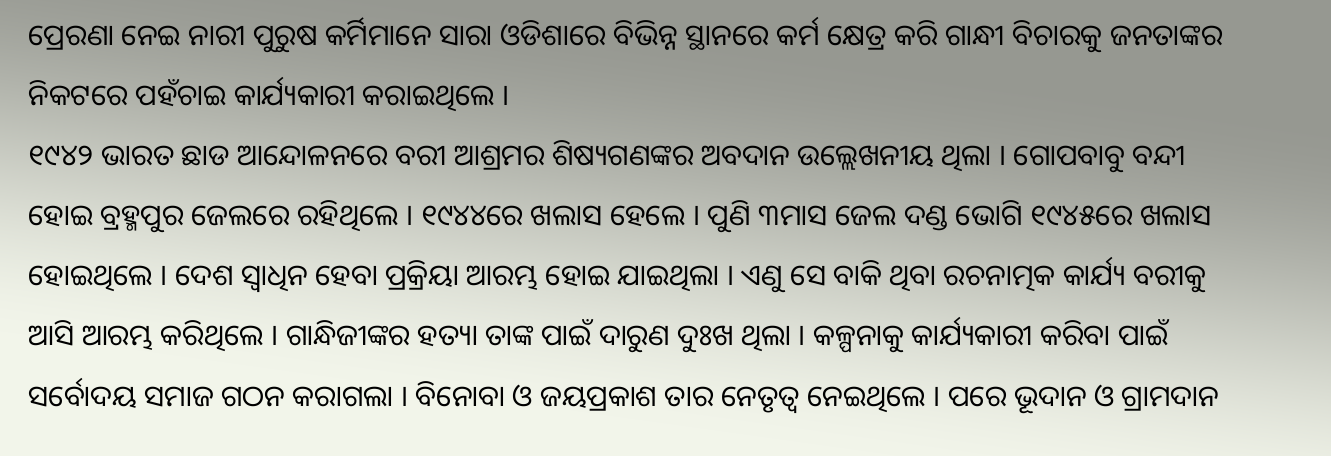ପ୍ରେରଣା ନେଇ ନାରୀ ପୁରୁଷ କର୍ମିମାନେ ସାରା ଓଡିଶାରେ ବିଭିନ୍ନ ସ୍ଥାନରେ କର୍ମ କ୍ଷେତ୍ର କରି ଗାନ୍ଧୀ ବିଚାରକୁ ଜନତାଙ୍କର ନିକଟରେ ପହଁଚାଇ କାର୍ଯ୍ୟକାରୀ କରାଇଥିଲେ ।
୧୯୪୨ ଭାରତ ଛାଡ ଆନ୍ଦୋଳନରେ ବରୀ ଆଶ୍ରମର ଶିଷ୍ୟଗଣଙ୍କର ଅବଦାନ ଉଲ୍ଲେଖନୀୟ ଥିଲା । ଗୋପବାବୁ ବନ୍ଦୀ ହୋଇ ବ୍ରହ୍ମପୁର ଜେଲରେ ରହିଥିଲେ । ୧୯୪୪ରେ ଖଲାସ ହେଲେ । ପୁଣି ୩ମାସ ଜେଲ ଦଣ୍ଡ ଭୋଗି ୧୯୪୫ରେ ଖଲାସ ହୋଇଥିଲେ । ଦେଶ ସ୍ୱାଧିନ ହେବା ପ୍ରକ୍ରିୟା ଆରମ୍ଭ ହୋଇ ଯାଇଥିଲା । ଏଣୁ ସେ ବାକି ଥିବା ରଚନାତ୍ମକ କାର୍ଯ୍ୟ ବରୀକୁ ଆସି ଆରମ୍ଭ କରିଥିଲେ । ଗାନ୍ଧିଜୀଙ୍କର ହତ୍ୟା ତାଙ୍କ ପାଇଁ ଦାରୁଣ ଦୁଃଖ ଥିଲା । କଳ୍ପନାକୁ କାର୍ଯ୍ୟକାରୀ କରିବା ପାଇଁ ସର୍ବୋଦୟ ସମାଜ ଗଠନ କରାଗଲା । ବିନୋବା ଓ ଜୟପ୍ରକାଶ ତାର ନେତୃତ୍ୱ ନେଇଥିଲେ । ପରେ ଭୂଦାନ ଓ ଗ୍ରାମଦାନ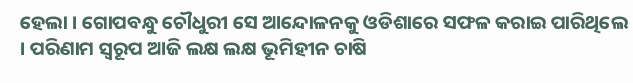ହେଲା । ଗୋପବନ୍ଧୁ ଚୌଧୁରୀ ସେ ଆନ୍ଦୋଳନକୁ ଓଡିଶାରେ ସଫଳ କରାଇ ପାରିଥିଲେ । ପରିଣାମ ସ୍ୱରୂପ ଆଜି ଲକ୍ଷ ଲକ୍ଷ ଭୂମିହୀନ ଚାଷି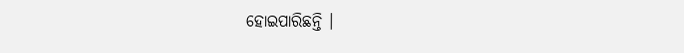ହୋଇପାରିଛନ୍ତି ।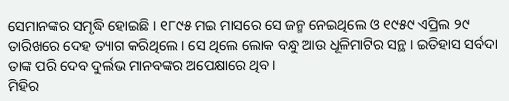ସେମାନଙ୍କର ସମୃଦ୍ଧି ହୋଇଛି । ୧୮୯୫ ମଇ ମାସରେ ସେ ଜନ୍ମ ନେଇଥିଲେ ଓ ୧୯୫୯ ଏପ୍ରିଲ ୨୯ ତାରିଖରେ ଦେହ ତ୍ୟାଗ କରିଥିଲେ । ସେ ଥିଲେ ଲୋକ ବନ୍ଧୁ ଆଉ ଧୂଳିମାଟିର ସନ୍ଥ । ଇତିହାସ ସର୍ବଦା ତାଙ୍କ ପରି ଦେବ ଦୁର୍ଲଭ ମାନବଙ୍କର ଅପେକ୍ଷାରେ ଥିବ।
ମିହିର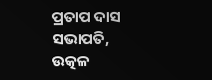ପ୍ରତାପ ଦାସ
ସଭାପତି, ଉତ୍କଳ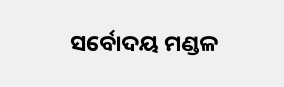ସର୍ବୋଦୟ ମଣ୍ଡଳ